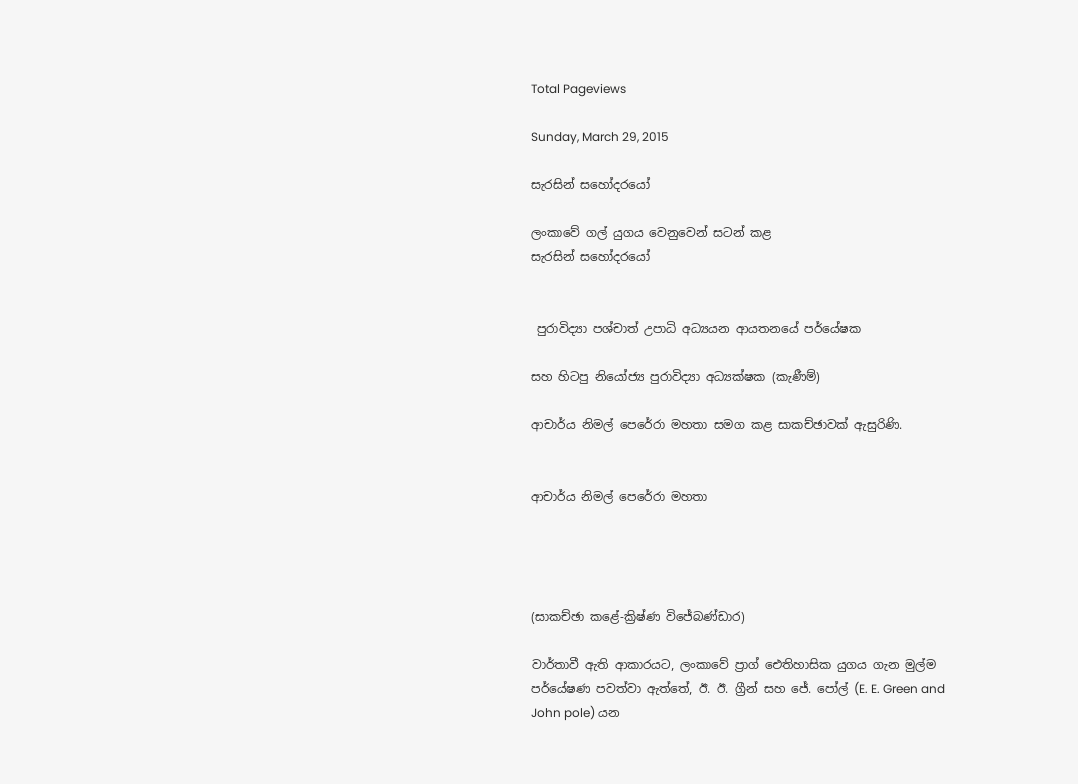Total Pageviews

Sunday, March 29, 2015

සැරසින් සහෝදරයෝ

ලංකාවේ ගල් යුගය වෙනුවෙන් සටන් කළ
සැරසින් සහෝදරයෝ


 පුරාවිද්‍යා පශ්චාත් උපාධි අධ්‍යයන ආයතනයේ පර්යේෂක

සහ හිටපු නියෝජ්‍ය පුරාවිද්‍යා අධ්‍යක්ෂක (කැණීම්)

ආචාර්ය නිමල් පෙරේරා මහතා සමග කළ සාකච්ඡාවක් ඇසුරිණි.


ආචාර්ය නිමල් පෙරේරා මහතා




(සාකච්ඡා කළේ-ක්‍රිෂ්ණ විජේබණ්ඩාර)

වාර්තාවී ඇති ආකාරයට, ලංකාවේ ප්‍රාග් ඓතිහාසික යුගය ගැන මුල්ම පර්යේෂණ පවත්වා ඇත්තේ, ඊ. ඊ. ග්‍රීන් සහ ජේ. පෝල් (E. E. Green and John pole) යන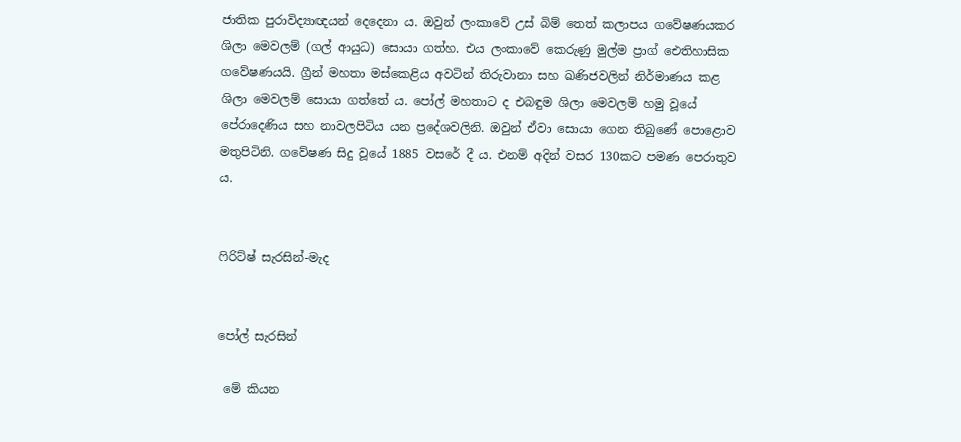ජාතික පුරාවිද්‍යාඥයන් දෙදෙනා ය. ඔවුන් ලංකාවේ උස් බිම් තෙත් කලාපය ගවේෂණයකර ශිලා මෙවලම් (ගල් ආයුධ) සොයා ගත්හ. එය ලංකාවේ කෙරුණු මුල්ම ප්‍රාග් ඓතිහාසික ගවේෂණයයි. ග්‍රීන් මහතා මස්කෙළිය අවටින් තිරුවානා සහ ඛණිජවලින් නිර්මාණය කළ ශිලා මෙවලම් සොයා ගත්තේ ය. පෝල් මහතාට ද එබඳුම ශිලා මෙවලම් හමු වූයේ පේරාදෙණිය සහ නාවලපිටිය යන ප්‍රදේශවලිනි. ඔවුන් ඒවා සොයා ගෙන තිබුණේ පොළොව මතුපිටිනි. ගවේෂණ සිදු වූයේ 1885 වසරේ දී ය. එනම් අදින් වසර 130කට පමණ පෙරාතුව ය.


ෆිරිට්ෂ් සැරසින්-මැද


පෝල් සැරසින්

 මේ කියන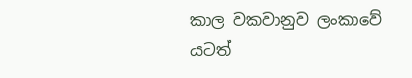කාල වකවානුව ලංකාවේ යටත්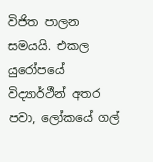විජිත පාලන සමයයි. එකල යුරෝපයේ විද්‍යාර්ථීන් අතර පවා, ලෝකයේ ගල්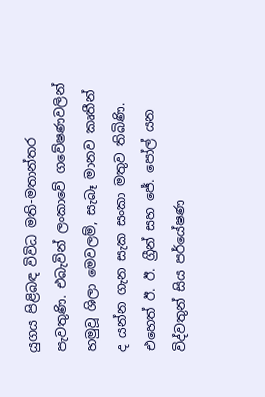යුගය පිළිබඳ විවිධ මති-මතාන්තර පැවතුණි. එබැවින් ලංකාවේ ගවේෂණවලින් හමුවූ ශිලා මෙවලම්, සැබෑ මානව කෘතීන් ද යන්න ගැන සැක සංකා මතුව තිබිණි. එහෙත් ඊ. ඊ. ග්‍රීන් සහ ජේ. පෝල් යන විද්වතුන් සිය පර්යේෂණ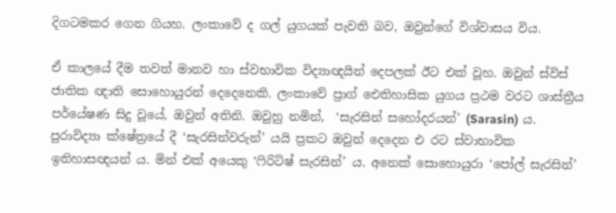දිගටමකර ගෙන ගියහ. ලංකාවේ ද ගල් යුගයක් පැවති බව, ඔවුන්ගේ විශ්වාසය විය.

ඒ කාලයේ දීම තවත් මානව හා ස්වභාවික විද්‍යාඥයින් දෙපලක් ඊට එක් වූහ. ඔවුන් ස්විස් ජාතික ඥාති සොහොයුරන් දෙදෙනෙකි. ලංකාවේ ප්‍රාග් ඓතිහාසික යුගය ප්‍රථම වරට ශාස්ත්‍රීය පර්යේෂණ සිදු වූයේ, ඔවුන් අතිනි. ඔවුහු නමින්,  ‘සැරසින් සහෝදරයන්’ (Sarasin) ය. පුරාවිද්‍යා ක්ෂේත්‍රයේ දී ‘සැරසින්වරුන්’ යයි ප්‍රකට ඔවුන් දෙදෙන එ රට ස්වාභාවික ඉතිහාසඥයන් ය. මින් එක් අයෙකු ‘ෆිරිට්ෂ් සැරසින්’ ය. අනෙක් සොහොයුරා ‘පෝල් සැරසින්’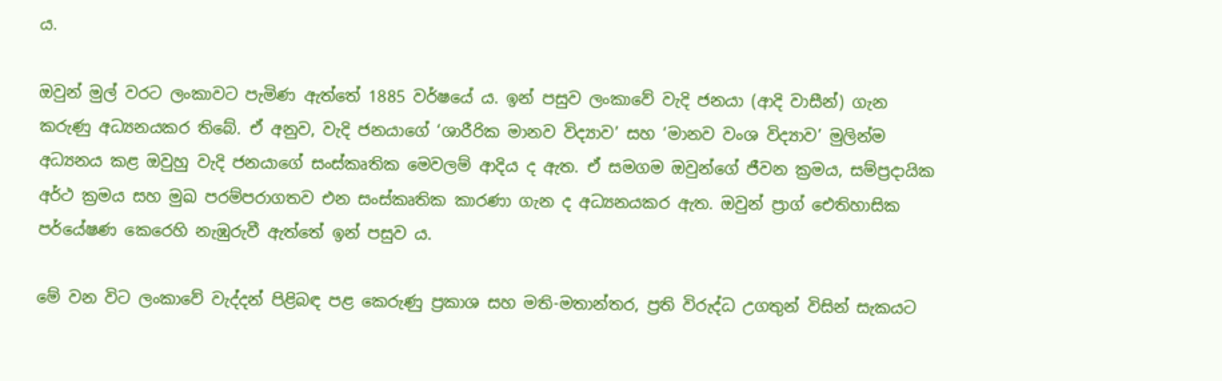ය.

ඔවුන් මුල් වරට ලංකාවට පැමිණ ඇත්තේ 1885 වර්ෂයේ ය. ඉන් පසුව ලංකාවේ වැදි ජනයා (ආදි වාසීන්) ගැන කරුණු අධ්‍යනයකර තිබේ. ඒ අනුව, වැදි ජනයාගේ ‘ශාරීරික මානව විද්‍යාව’ සහ ‘මානව වංශ විද්‍යාව’ මුලින්ම අධ්‍යනය කළ ඔවුහු වැදි ජනයාගේ සංස්කෘතික මෙවලම් ආදිය ද ඇත. ඒ සමගම ඔවුන්ගේ ජීවන ක්‍රමය, සම්ප්‍රදායික අර්ථ ක්‍රමය සහ මුඛ පරම්පරාගතව එන සංස්කෘතික කාරණා ගැන ද අධ්‍යනයකර ඇත. ඔවුන් ප්‍රාග් ඓතිහාසික පර්යේෂණ කෙරෙහි නැඹුරුවී ඇත්තේ ඉන් පසුව ය.

මේ වන විට ලංකාවේ වැද්දන් පිළිබඳ පළ කෙරුණු ප්‍රකාශ සහ මති-මතාන්තර, ප්‍රති විරුද්ධ උගතුන් විසින් සැකයට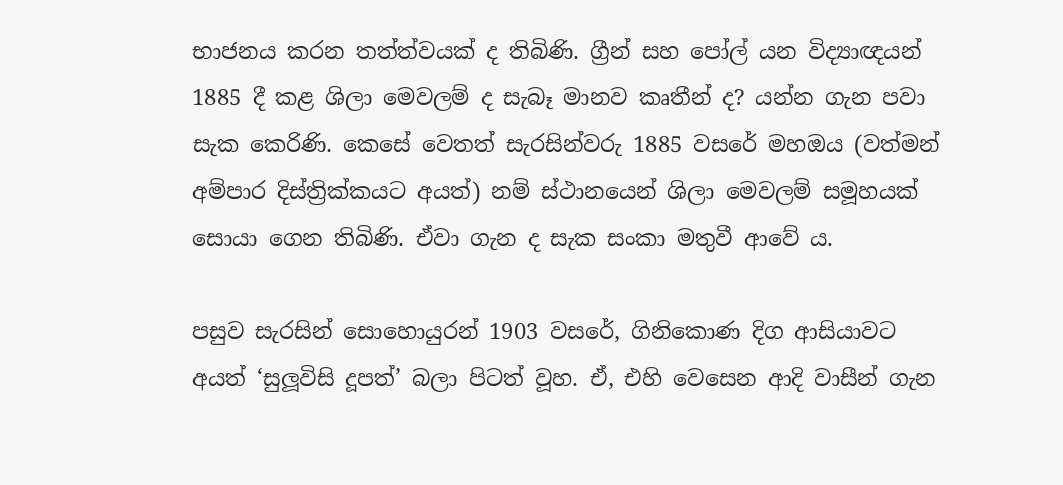භාජනය කරන තත්ත්වයක් ද තිබිණි. ග්‍රීන් සහ පෝල් යන විද්‍යාඥයන් 1885 දී කළ ශිලා මෙවලම් ද සැබෑ මානව කෘතීන් ද? යන්න ගැන පවා සැක කෙරිණි. කෙසේ වෙතත් සැරසින්වරු 1885 වසරේ මහඔය (වත්මන් අම්පාර දිස්ත්‍රික්කයට අයත්) නම් ස්ථානයෙන් ශිලා මෙවලම් සමූහයක් සොයා ගෙන තිබිණි. ඒවා ගැන ද සැක සංකා මතුවී ආවේ ය.

පසුව සැරසින් සොහොයුරන් 1903 වසරේ, ගිනිකොණ දිග ආසියාවට අයත් ‘සුලූවිසි දූපත්’ බලා පිටත් වූහ. ඒ, එහි වෙසෙන ආදි වාසීන් ගැන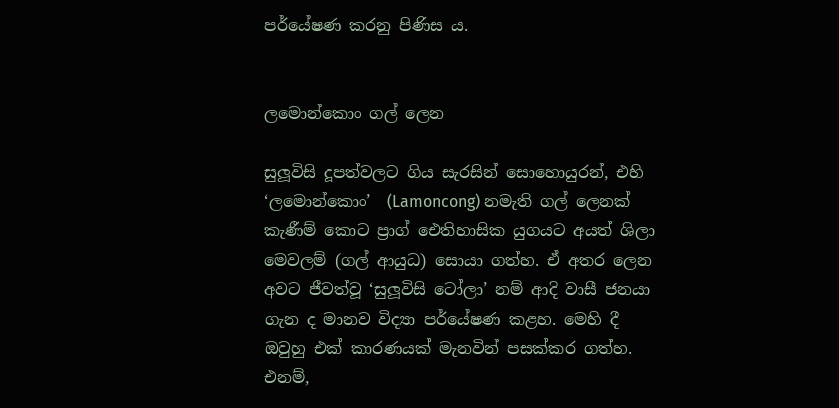පර්යේෂණ කරනු පිණිස ය.


ලමොන්කොං ගල් ලෙන

සුලූවිසි දූපත්වලට ගිය සැරසින් සොහොයුරන්, එහි ‘ලමොන්කොං’  (Lamoncong) නමැති ගල් ලෙනක් කැණීම් කොට ප්‍රාග් ඓතිහාසික යුගයට අයත් ශිලා මෙවලම් (ගල් ආයුධ) සොයා ගත්හ. ඒ අතර ලෙන අවට ජීවත්වූ ‘සුලූවිසි ටෝලා’ නම් ආදි වාසී ජනයා ගැන ද මානව විද්‍යා පර්යේෂණ කළහ. මෙහි දී ඔවුහු එක් කාරණයක් මැනවින් පසක්කර ගත්හ. එනම්,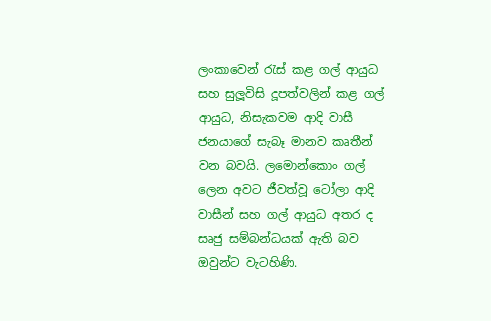ලංකාවෙන් රැස් කළ ගල් ආයුධ සහ සුලූවිසි දූපත්වලින් කළ ගල් ආයුධ, නිසැකවම ආදි වාසී ජනයාගේ සැබෑ මානව කෘතීන් වන බවයි. ලමොන්කොං ගල් ලෙන අවට ජීවත්වූ ටෝලා ආදි වාසීන් සහ ගල් ආයුධ අතර ද සෘජු සම්බන්ධයක් ඇති බව  ඔවුන්ට වැටහිණි.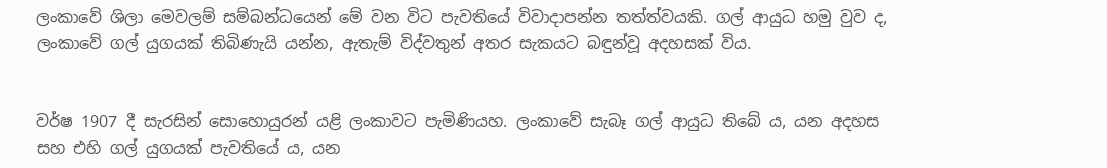ලංකාවේ ශිලා මෙවලම් සම්බන්ධයෙන් මේ වන විට පැවතියේ විවාදාපන්න තත්ත්වයකි. ගල් ආයුධ හමු වුව ද, ලංකාවේ ගල් යුගයක් තිබිණැයි යන්න, ඇතැම් විද්වතුන් අතර සැකයට බඳුන්වූ අදහසක් විය.


වර්ෂ 1907 දී සැරසින් සොහොයුරන් යළි ලංකාවට පැමිණියහ. ලංකාවේ සැබෑ ගල් ආයුධ තිබේ ය, යන අදහස සහ එහි ගල් යුගයක් පැවතියේ ය, යන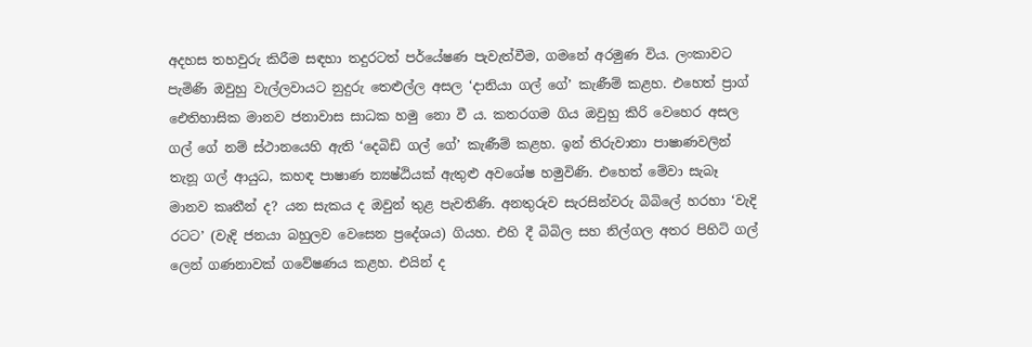අදහස තහවුරු කිරීම සඳහා තදුරටත් පර්යේෂණ පැවැත්වීම, ගමනේ අරමුණ විය. ලංකාවට පැමිණි ඔවුහු වැල්ලවායට නුදුරු තෙළුල්ල අසල ‘දානියා ගල් ගේ’ කැණීම් කළහ. එහෙත් ප්‍රාග් ඓතිහාසික මානව ජනාවාස සාධක හමු නො වී ය. කතරගම ගිය ඔවුහු කිරි වෙහෙර අසල ගල් ගේ නම් ස්ථානයෙහි ඇති ‘දෙබිඩි ගල් ගේ’ කැණීම් කළහ. ඉන් තිරුවානා පාෂාණවලින් තැනූ ගල් ආයුධ, කහඳ පාෂාණ න්‍යෂ්ඨියක් ඇතුළු අවශේෂ හමුවිණි. එහෙත් මේවා සැබෑ මානව කෘතීන් ද? යන සැකය ද ඔවුන් තුළ පැවතිණි. අනතුරුව සැරසින්වරු බිබිලේ හරහා ‘වැදි රටට’ (වැදි ජනයා බහුලව වෙසෙන ප්‍රදේශය) ගියහ. එහි දී බිබිල සහ නිල්ගල අතර පිහිටි ගල් ලෙන් ගණනාවක් ගවේෂණය කළහ. එයින් ද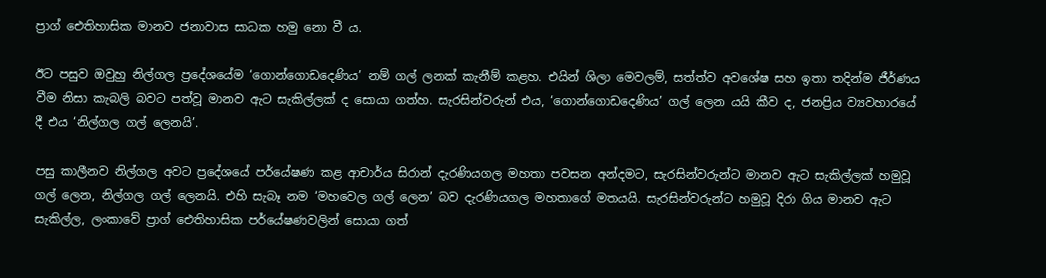ප්‍රාග් ඓතිහාසික මානව ජනාවාස සාධක හමු නො වී ය.

ඊට පසුව ඔවුහු නිල්ගල ප්‍රදේශයේම ‘ගොන්ගොඩදෙණිය’ නම් ගල් ලනක් කැනීම් කළහ. එයින් ශිලා මෙවලම්, සත්ත්ව අවශේෂ සහ ඉතා තදින්ම ජීර්ණය වීම නිසා කැබලි බවට පත්වූ මානව ඇට සැකිල්ලක් ද සොයා ගත්හ. සැරසින්වරුන් එය, ‘ගොන්ගොඩදෙණිය’ ගල් ලෙන යයි කීව ද, ජනප්‍රිය ව්‍යවහාරයේ දී එය ‘නිල්ගල ගල් ලෙනයි’.

පසු කාලීනව නිල්ගල අවට ප්‍රදේශයේ පර්යේෂණ කළ ආචාර්ය සිරාන් දැරණියගල මහතා පවසන අන්දමට, සැරසින්වරුන්ට මානව ඇට සැකිල්ලක් හමුවූ ගල් ලෙන, නිල්ගල ගල් ලෙනයි. එහි සැබෑ නම ‘මහවෙල ගල් ලෙන’ බව දැරණියගල මහතාගේ මතයයි. සැරසින්වරුන්ට හමුවූ දිරා ගිය මානව ඇට සැකිල්ල, ලංකාවේ ප්‍රාග් ඓතිහාසික පර්යේෂණවලින් සොයා ගත්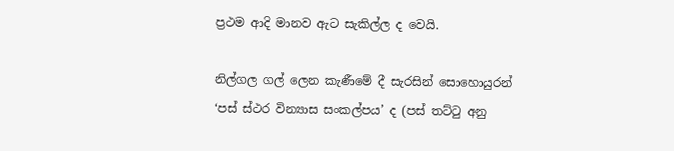ප්‍රථම ආදි මානව ඇට සැකිල්ල ද වෙයි.

නිල්ගල ගල් ලෙන කැණීමේ දී සැරසින් සොහොයුරන් ‘පස් ස්ථර වින්‍යාස සංකල්පය’ ද (පස් තට්ටු අනු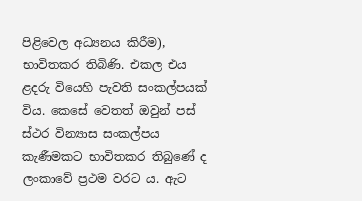පිළිවෙල අධ්‍යනය කිරීම), භාවිතකර තිබිණි. එකල එය ළදරු වියෙහි පැවති සංකල්පයක් විය. කෙසේ වෙතත් ඔවුන් පස් ස්ථර වින්‍යාස සංකල්පය කැණීමකට භාවිතකර තිබුණේ ද ලංකාවේ ප්‍රථම වරට ය. ඇට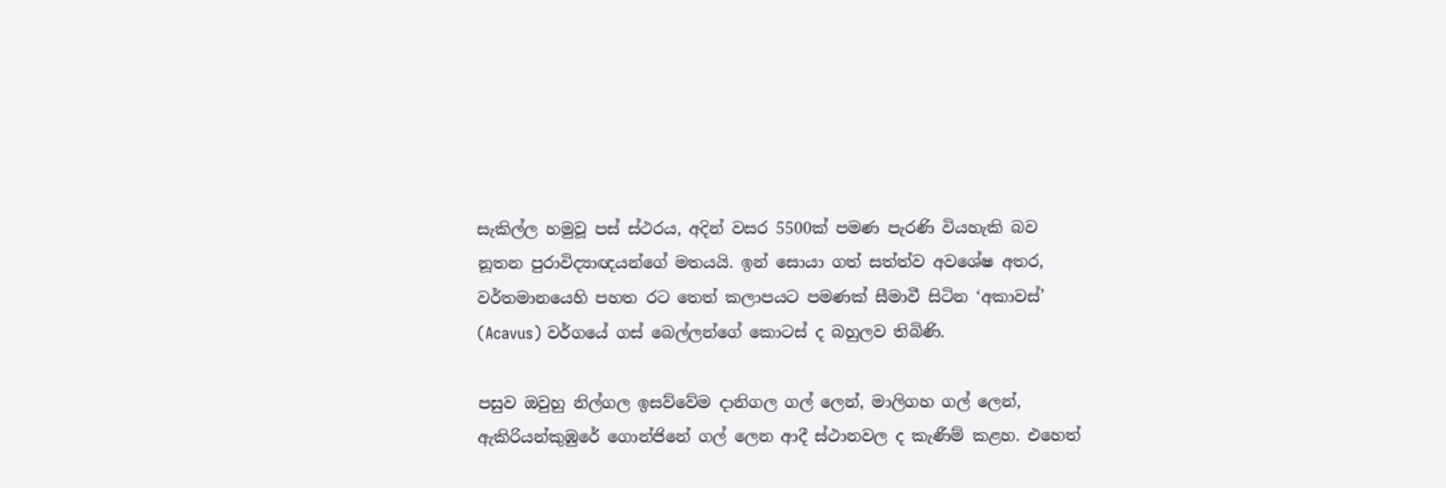සැකිල්ල හමුවූ පස් ස්ථරය, අදින් වසර 5500ක් පමණ පැරණි වියහැකි බව නූතන පුරාවිද්‍යාඥයන්ගේ මතයයි. ඉන් සොයා ගත් සත්ත්ව අවශේෂ අතර, වර්තමානයෙහි පහත රට තෙත් කලාපයට පමණක් සීමාවී සිටින ‘අකාවස්’ (Acavus) වර්ගයේ ගස් බෙල්ලන්ගේ කොටස් ද බහුලව තිබිණි.

පසුව ඔවුහු නිල්ගල ඉසව්වේම දානිගල ගල් ලෙන්, මාලිගහ ගල් ලෙන්, ඇකිරියන්කුඹුරේ ගොන්ජිනේ ගල් ලෙන ආදී ස්ථානවල ද කැණීම් කළහ. එහෙත්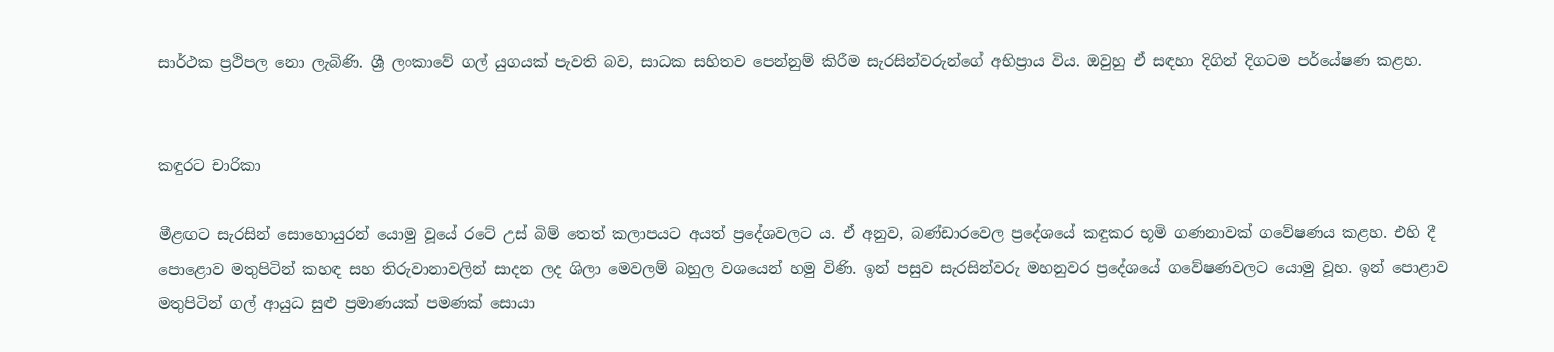සාර්ථක ප්‍රථිපල නො ලැබිණි. ශ්‍රී ලංකාවේ ගල් යුගයක් පැවති බව, සාධක සහිතව පෙන්නුම් කිරීම සැරසින්වරුන්ගේ අභිප්‍රාය විය. ඔවුහු ඒ සඳහා දිගින් දිගටම පර්යේෂණ කළහ.


කඳුරට චාරිකා

මීළඟට සැරසින් සොහොයුරන් යොමු වූයේ රටේ උස් බිම් තෙත් කලාපයට අයත් ප්‍රදේශවලට ය. ඒ අනුව, බණ්ඩාරවෙල ප්‍රදේශයේ කඳුකර භූමි ගණනාවක් ගවේෂණය කළහ. එහි දී පොළොව මතුපිටින් කහඳ සහ තිරුවානාවලින් සාදන ලද ශිලා මෙවලම් බහුල වශයෙන් හමු විණි. ඉන් පසුව සැරසින්වරු මහනුවර ප්‍රදේශයේ ගවේෂණවලට යොමු වූහ. ඉන් පොළාව මතුපිටින් ගල් ආයුධ සුළු ප්‍රමාණයක් පමණක් සොයා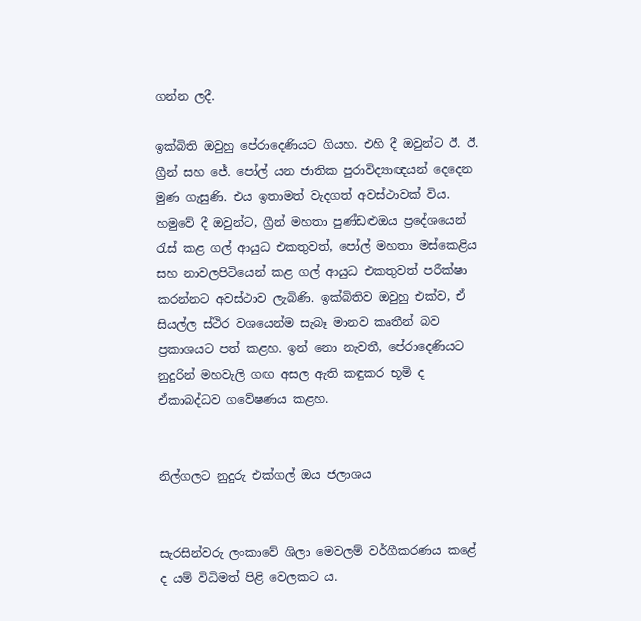ගන්න ලදී.

ඉක්බිති ඔවුහු පේරාදෙණියට ගියහ. එහි දී ඔවුන්ට ඊ. ඊ. ග්‍රීන් සහ ජේ. පෝල් යන ජාතික පුරාවිද්‍යාඥයන් දෙදෙන මුණ ගැසුණි. එය ඉතාමත් වැදගත් අවස්ථාවක් විය. හමුවේ දී ඔවුන්ට, ග්‍රීන් මහතා පුණ්ඩළුඔය ප්‍රදේශයෙන් රැස් කළ ගල් ආයුධ එකතුවත්, පෝල් මහතා මස්කෙළිය සහ නාවලපිටියෙන් කළ ගල් ආයුධ එකතුවත් පරීක්ෂා කරන්නට අවස්ථාව ලැබිණි. ඉක්බිතිව ඔවුහු එක්ව, ඒ සියල්ල ස්ථිර වශයෙන්ම සැබෑ මානව කෘතීන් බව ප්‍රකාශයට පත් කළහ. ඉන් නො නැවතී, පේරාදෙණියට නුදුරින් මහවැලි ගඟ අසල ඇති කඳුකර භූමි ද ඒකාබද්ධව ගවේෂණය කළහ.


නිල්ගලට නුදුරු එක්ගල් ඔය ජලාශය


සැරසින්වරු ලංකාවේ ශිලා මෙවලම් වර්ගීකරණය කළේ ද යම් විධිමත් පිළි වෙලකට ය.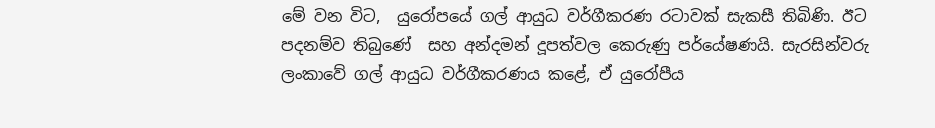මේ වන විට,  යුරෝපයේ ගල් ආයුධ වර්ගීකරණ රටාවක් සැකසී තිබිණි. ඊට පදනම්ව තිබුණේ  සහ අන්දමන් දූපත්වල කෙරුණු පර්යේෂණයි. සැරසින්වරු ලංකාවේ ගල් ආයුධ වර්ගීකරණය කළේ, ඒ යුරෝපීය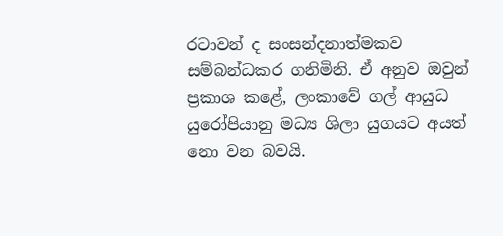රටාවන් ද සංසන්දනාත්මකව සම්බන්ධකර ගනිමිනි. ඒ අනුව ඔවුන් ප්‍රකාශ කළේ, ලංකාවේ ගල් ආයුධ යුරෝපියානු මධ්‍ය ශිලා යුගයට අයත් නො වන බවයි.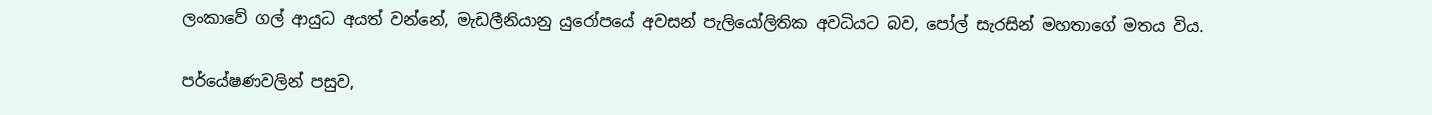ලංකාවේ ගල් ආයුධ අයත් වන්නේ, මැඩලීනියානු යුරෝපයේ අවසන් පැලියෝලිතික අවධියට බව, පෝල් සැරසින් මහතාගේ මතය විය.

පර්යේෂණවලින් පසුව,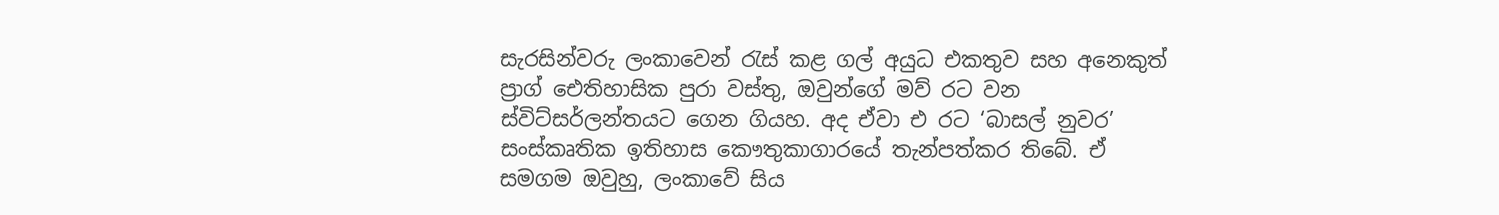සැරසින්වරු ලංකාවෙන් රැස් කළ ගල් අයුධ එකතුව සහ අනෙකුත් ප්‍රාග් ඓතිහාසික පුරා වස්තු, ඔවුන්ගේ මව් රට වන ස්විට්සර්ලන්තයට ගෙන ගියහ. අද ඒවා එ රට ‘බාසල් නුවර’ සංස්කෘතික ඉතිහාස කෞතුකාගාරයේ තැන්පත්කර තිබේ. ඒ සමගම ඔවුහු, ලංකාවේ සිය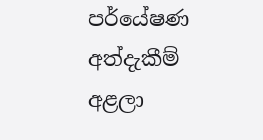පර්යේෂණ අත්දැකීම් අළලා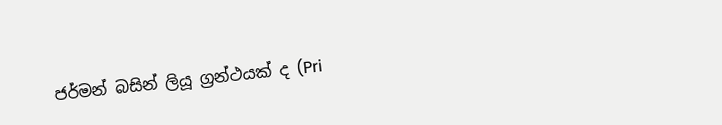ජර්මන් බසින් ලියූ ග්‍රන්ථයක් ද (Pri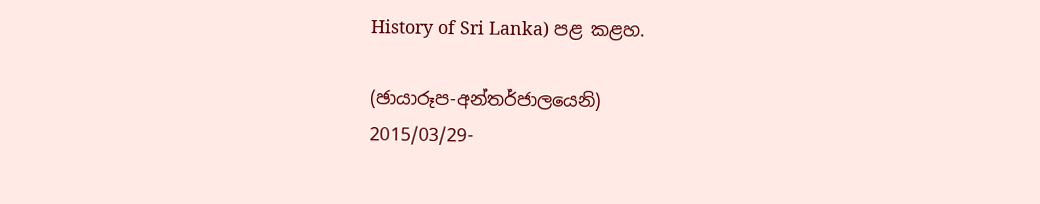History of Sri Lanka) පළ කළහ.

(ඡායාරූප-අන්තර්ජාලයෙනි)
2015/03/29-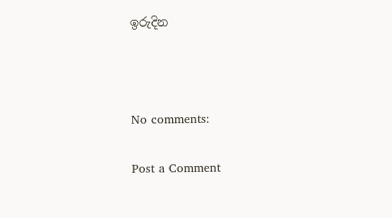ඉරුදින



No comments:

Post a Comment